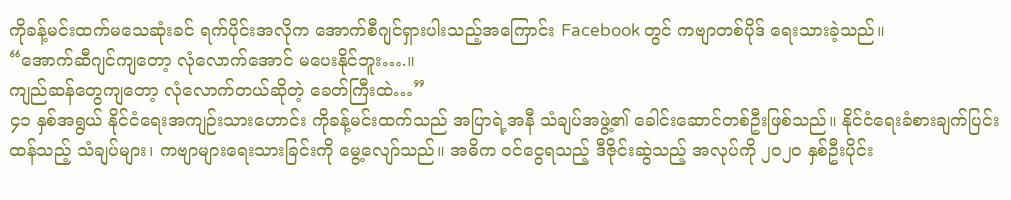ကိုခန့်မင်းထက်မသေဆုံးခင် ရက်ပိုင်းအလိုက အောက်စီဂျင်ရှားပါးသည့်အကြောင်း Facebook တွင် ကဗျာတစ်ပိုဒ် ရေးသားခဲ့သည်။
“အောက်ဆီဂျင်ကျတော့ လုံလောက်အောင် မပေးနိုင်ဘူး….။
ကျည်ဆန်တွေကျတော့ လုံလောက်တယ်ဆိုတဲ့ ခေတ်ကြီးထဲ…”
၄၁ နှစ်အရွယ် နိုင်ငံရေးအကျဉ်းသားဟောင်း ကိုခန့်မင်းထက်သည် အပြာရဲ့အနီ သံချပ်အဖွဲ့၏ ခေါင်းဆောင်တစ်ဦးဖြစ်သည်။ နိုင်ငံရေးခံစားချက်ပြင်းထန်သည့် သံချပ်များ၊ ကဗျာများရေးသားခြင်းကို မွေ့လျော်သည်။ အဓိက ဝင်ငွေရသည့် ဒီဇိုင်းဆွဲသည့် အလုပ်ကို ၂၀၂၀ နှစ်ဦးပိုင်း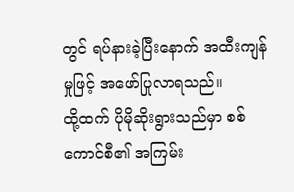တွင် ရပ်နားခဲ့ပြီးနောက် အထီးကျန်မှုဖြင့် အဖော်ပြုလာရသည်။
ထို့ထက် ပိုမိုဆိုးရွားသည်မှာ စစ်ကောင်စီ၏ အကြမ်း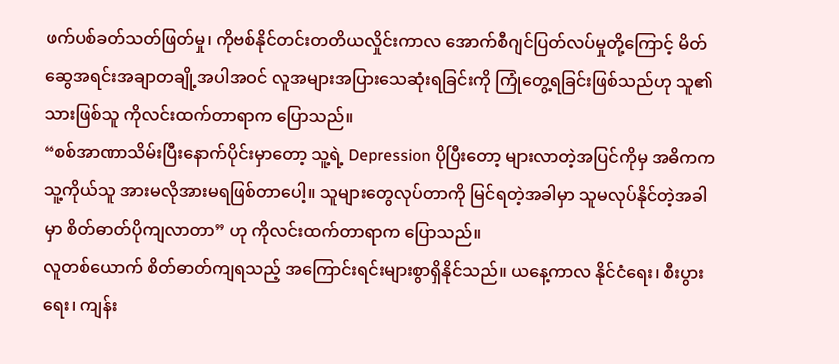ဖက်ပစ်ခတ်သတ်ဖြတ်မှု၊ ကိုဗစ်နိုင်တင်းတတိယလှိုင်းကာလ အောက်စီဂျင်ပြတ်လပ်မှုတို့ကြောင့် မိတ်ဆွေအရင်းအချာတချို့အပါအဝင် လူအများအပြားသေဆုံးရခြင်းကို ကြုံတွေ့ရခြင်းဖြစ်သည်ဟု သူ၏ သားဖြစ်သူ ကိုလင်းထက်တာရာက ပြောသည်။
“စစ်အာဏာသိမ်းပြီးနောက်ပိုင်းမှာတော့ သူ့ရဲ့ Depression ပိုပြီးတော့ များလာတဲ့အပြင်ကိုမှ အဓိကက သူ့ကိုယ်သူ အားမလိုအားမရဖြစ်တာပေါ့။ သူများတွေလုပ်တာကို မြင်ရတဲ့အခါမှာ သူမလုပ်နိုင်တဲ့အခါမှာ စိတ်ဓာတ်ပိုကျလာတာ” ဟု ကိုလင်းထက်တာရာက ပြောသည်။
လူတစ်ယောက် စိတ်ဓာတ်ကျရသည့် အကြောင်းရင်းများစွာရှိနိုင်သည်။ ယနေ့ကာလ နိုင်ငံရေး၊ စီးပွားရေး၊ ကျန်း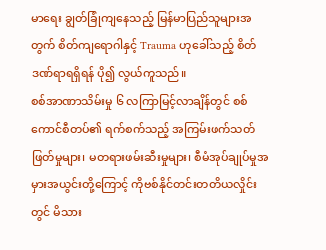မာရေး ချွတ်ခြုံကျနေသည့် မြန်မာပြည်သူများအတွက် စိတ်ကျရောဂါနှင့် Trauma ဟုခေါ်သည့် စိတ်ဒဏ်ရာရရှိရန် ပို၍ လွယ်ကူသည်။
စစ်အာဏာသိမ်းမှု ၆ လကြာမြင့်လာချိန်တွင် စစ်ကောင်စီတပ်၏ ရက်စက်သည့် အကြမ်းဖက်သတ်ဖြတ်မှုများ၊ မတရားဖမ်းဆီးမှုများ၊ စီမံအုပ်ချုပ်မှုအမှားအယွင်းတို့ကြောင့် ကိုဗစ်နိုင်တင်းတတိယလှိုင်းတွင် မိသား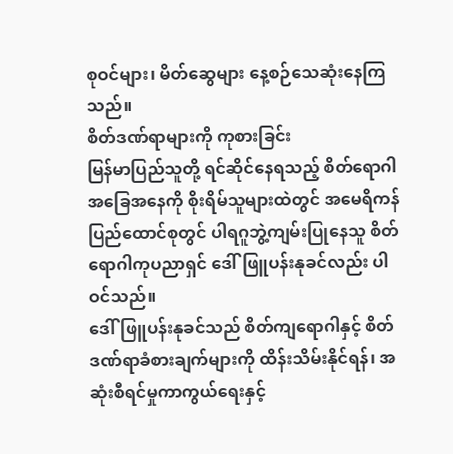စုဝင်များ၊ မိတ်ဆွေများ နေ့စဉ်သေဆုံးနေကြသည်။
စိတ်ဒဏ်ရာများကို ကုစားခြင်း
မြန်မာပြည်သူတို့ ရင်ဆိုင်နေရသည့် စိတ်ရောဂါအခြေအနေကို စိုးရိမ်သူများထဲတွင် အမေရိကန်ပြည်ထောင်စုတွင် ပါရဂူဘွဲ့ကျမ်းပြုနေသူ စိတ်ရောဂါကုပညာရှင် ဒေါ်ဖြူပန်းနုခင်လည်း ပါဝင်သည်။
ဒေါ်ဖြူပန်းနုခင်သည် စိတ်ကျရောဂါနှင့် စိတ်ဒဏ်ရာခံစားချက်များကို ထိန်းသိမ်းနိုင်ရန်၊ အဆုံးစီရင်မှုကာကွယ်ရေးနှင့်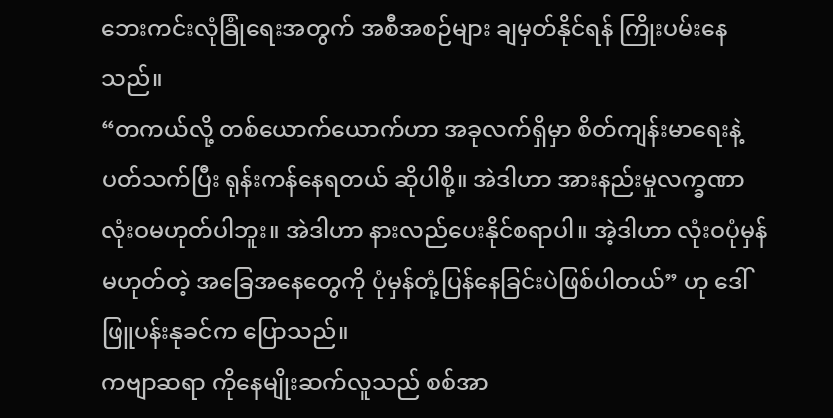ဘေးကင်းလုံခြုံရေးအတွက် အစီအစဉ်များ ချမှတ်နိုင်ရန် ကြိုးပမ်းနေသည်။
“တကယ်လို့ တစ်ယောက်ယောက်ဟာ အခုလက်ရှိမှာ စိတ်ကျန်းမာရေးနဲ့ ပတ်သက်ပြီး ရုန်းကန်နေရတယ် ဆိုပါစို့။ အဲဒါဟာ အားနည်းမှုလက္ခဏာ လုံးဝမဟုတ်ပါဘူး။ အဲဒါဟာ နားလည်ပေးနိုင်စရာပါ။ အဲ့ဒါဟာ လုံးဝပုံမှန်မဟုတ်တဲ့ အခြေအနေတွေကို ပုံမှန်တုံ့ပြန်နေခြင်းပဲဖြစ်ပါတယ်” ဟု ဒေါ်ဖြူပန်းနုခင်က ပြောသည်။
ကဗျာဆရာ ကိုနေမျိုးဆက်လူသည် စစ်အာ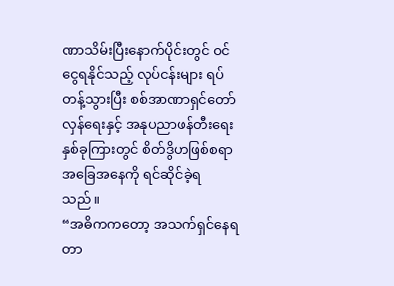ဏာသိမ်းပြီးနောက်ပိုင်းတွင် ဝင်ငွေရနိုင်သည့် လုပ်ငန်းများ ရပ်တန့်သွားပြီး စစ်အာဏာရှင်တော်လှန်ရေးနှင့် အနုပညာဖန်တီးရေး နှစ်ခုကြားတွင် စိတ်ဒွိဟဖြစ်စရာ အခြေအနေကို ရင်ဆိုင်ခဲ့ရသည်။
“အဓိကကတော့ အသက်ရှင်နေရတာ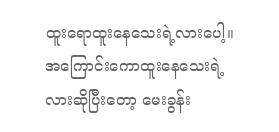ထူးရောထူးနေသေးရဲ့လားပေါ့။ အကြောင်းကောထူးနေသေးရဲ့လားဆိုပြီးတော့ မေးခွန်း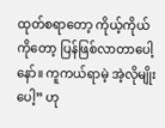ထုတ်စရာတော့ ကိုယ့်ကိုယ်ကိုတော့ ပြန်ဖြစ်လာတာပေါ့နော်။ ကူကယ်ရာမဲ့ အဲ့လိုမျိုးပေါ့” ဟု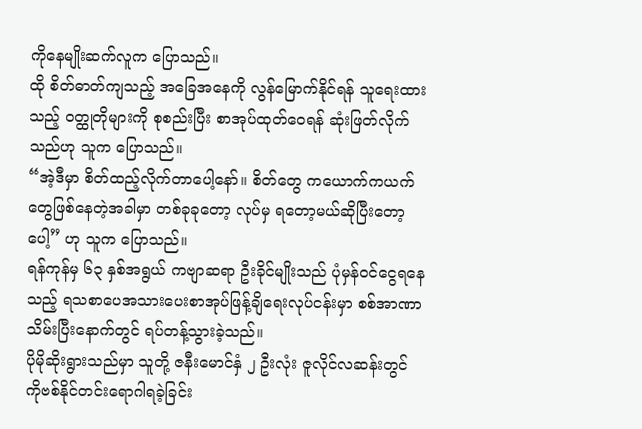ကိုနေမျိုးဆက်လူက ပြောသည်။
ထို စိတ်ဓာတ်ကျသည့် အခြေအနေကို လွန်မြောက်နိုင်ရန် သူရေးထားသည့် ဝတ္ထုတိုများကို စုစည်းပြီး စာအုပ်ထုတ်ဝေရန် ဆုံးဖြတ်လိုက်သည်ဟု သူက ပြောသည်။
“အဲ့ဒီမှာ စိတ်ထည့်လိုက်တာပေါ့နော်။ စိတ်တွေ ကယောက်ကယက်တွေဖြစ်နေတဲ့အခါမှာ တစ်ခုခုတော့ လုပ်မှ ရတော့မယ်ဆိုပြီးတော့ပေါ့” ဟု သူက ပြောသည်။
ရန်ကုန်မှ ၆၃ နှစ်အရွယ် ကဗျာဆရာ ဦးခိုင်မျိုးသည် ပုံမှန်ဝင်ငွေရနေသည့် ရသစာပေအသားပေးစာအုပ်ဖြန့်ချိရေးလုပ်ငန်းမှာ စစ်အာဏာသိမ်းပြီးနောက်တွင် ရပ်တန့်သွားခဲ့သည်။
ပိုမိုဆိုးရွားသည်မှာ သူတို့ ဇနီးမောင်နှံ ၂ ဦးလုံး ဇူလိုင်လဆန်းတွင် ကိုဗစ်နိုင်တင်းရောဂါရခဲ့ခြင်း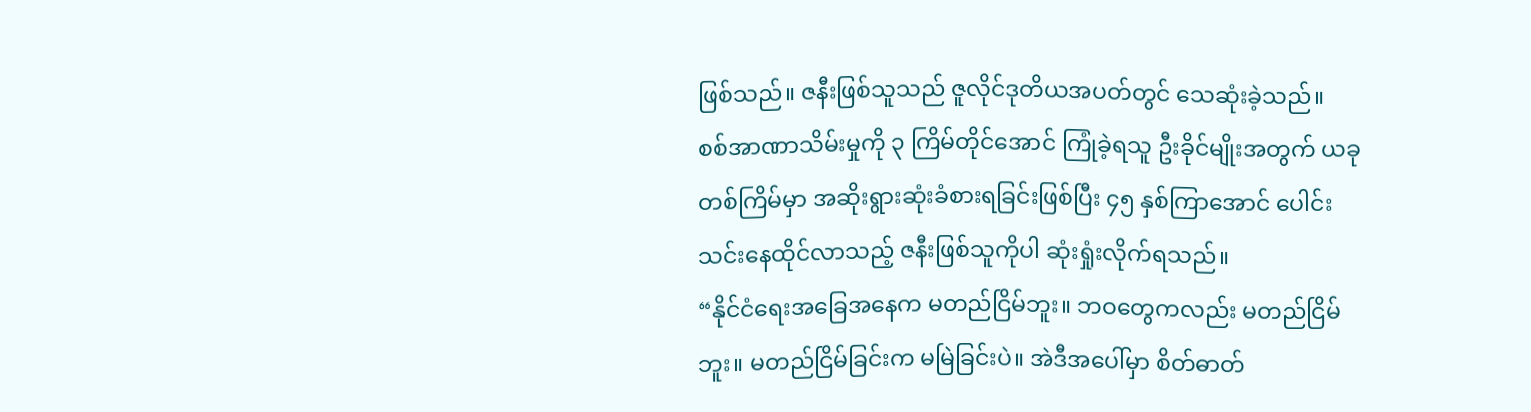ဖြစ်သည်။ ဇနီးဖြစ်သူသည် ဇူလိုင်ဒုတိယအပတ်တွင် သေဆုံးခဲ့သည်။
စစ်အာဏာသိမ်းမှုကို ၃ ကြိမ်တိုင်အောင် ကြုံခဲ့ရသူ ဦးခိုင်မျိုးအတွက် ယခုတစ်ကြိမ်မှာ အဆိုးရွားဆုံးခံစားရခြင်းဖြစ်ပြီး ၄၅ နှစ်ကြာအောင် ပေါင်းသင်းနေထိုင်လာသည့် ဇနီးဖြစ်သူကိုပါ ဆုံးရှုံးလိုက်ရသည်။
“နိုင်ငံရေးအခြေအနေက မတည်ငြိမ်ဘူး။ ဘဝတွေကလည်း မတည်ငြိမ်ဘူး။ မတည်ငြိမ်ခြင်းက မမြဲခြင်းပဲ။ အဲဒီအပေါ်မှာ စိတ်ဓာတ်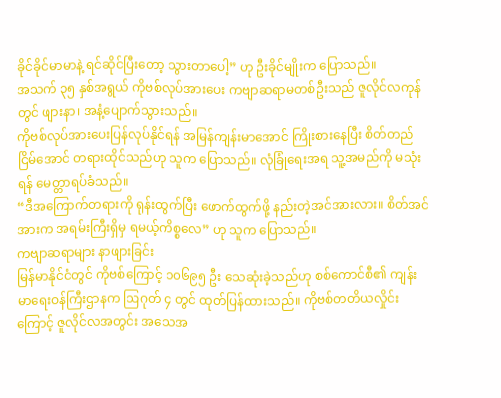ခိုင်ခိုင်မာမာနဲ့ ရင်ဆိုင်ပြီးတော့ သွားတာပေါ့” ဟု ဦးခိုင်မျိုးက ပြောသည်။
အသက် ၃၅ နှစ်အရွယ် ကိုဗစ်လုပ်အားပေး ကဗျာဆရာမတစ်ဦးသည် ဇူလိုင်လကုန်တွင် ဖျားနာ၊ အနံ့ပျောက်သွားသည်။
ကိုဗစ်လုပ်အားပေးပြန်လုပ်နိုင်ရန် အမြန်ကျန်းမာအောင် ကြိုးစားနေပြီး စိတ်တည်ငြိမ်အောင် တရားထိုင်သည်ဟု သူက ပြောသည်။ လုံခြုံရေးအရ သူ့အမည်ကို မသုံးရန် မေတ္တာရပ်ခံသည်။
“ဒီအကြောက်တရားကို ရုန်းထွက်ပြီး ဖောက်ထွက်ဖို့ နည်းတဲ့အင်အားလား။ စိတ်အင်အားက အရမ်းကြီးရှိမှ ရမယ့်ကိစ္စလေ” ဟု သူက ပြောသည်။
ကဗျာဆရာများ နာဖျားခြင်း
မြန်မာနိုင်ငံတွင် ကိုဗစ်ကြောင့် ၁၀၆၉၅ ဦး သေဆုံးခဲ့သည်ဟု စစ်ကောင်စီ၏ ကျန်းမာရေးဝန်ကြီးဌာနက ဩဂုတ် ၄ တွင် ထုတ်ပြန်ထားသည်။ ကိုဗစ်တတိယလှိုင်းကြောင့် ဇူလိုင်လအတွင်း အသေအ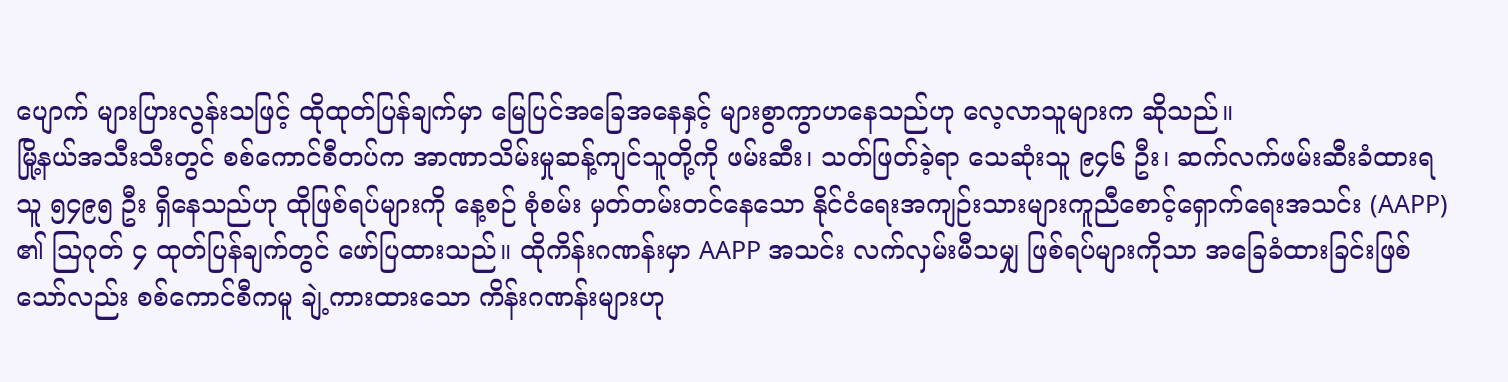ပျောက် များပြားလွန်းသဖြင့် ထိုထုတ်ပြန်ချက်မှာ မြေပြင်အခြေအနေနှင့် များစွာကွာဟနေသည်ဟု လေ့လာသူများက ဆိုသည်။
မြို့နယ်အသီးသီးတွင် စစ်ကောင်စီတပ်က အာဏာသိမ်းမှုဆန့်ကျင်သူတို့ကို ဖမ်းဆီး၊ သတ်ဖြတ်ခဲ့ရာ သေဆုံးသူ ၉၄၆ ဦး၊ ဆက်လက်ဖမ်းဆီးခံထားရသူ ၅၄၉၅ ဦး ရှိနေသည်ဟု ထိုဖြစ်ရပ်များကို နေ့စဉ် စုံစမ်း မှတ်တမ်းတင်နေသော နိုင်ငံရေးအကျဉ်းသားများကူညီစောင့်ရှောက်ရေးအသင်း (AAPP) ၏ ဩဂုတ် ၄ ထုတ်ပြန်ချက်တွင် ဖော်ပြထားသည်။ ထိုကိန်းဂဏန်းမှာ AAPP အသင်း လက်လှမ်းမီသမျှ ဖြစ်ရပ်များကိုသာ အခြေခံထားခြင်းဖြစ်သော်လည်း စစ်ကောင်စီကမူ ချဲ့ကားထားသော ကိန်းဂဏန်းများဟု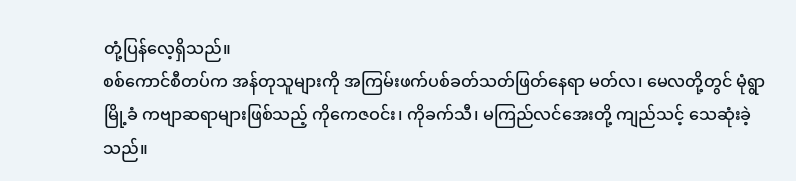တုံ့ပြန်လေ့ရှိသည်။
စစ်ကောင်စီတပ်က အန်တုသူများကို အကြမ်းဖက်ပစ်ခတ်သတ်ဖြတ်နေရာ မတ်လ၊ မေလတို့တွင် မုံရွာမြို့ခံ ကဗျာဆရာများဖြစ်သည့် ကိုကေဇဝင်း၊ ကိုခက်သီ၊ မကြည်လင်အေးတို့ ကျည်သင့် သေဆုံးခဲ့သည်။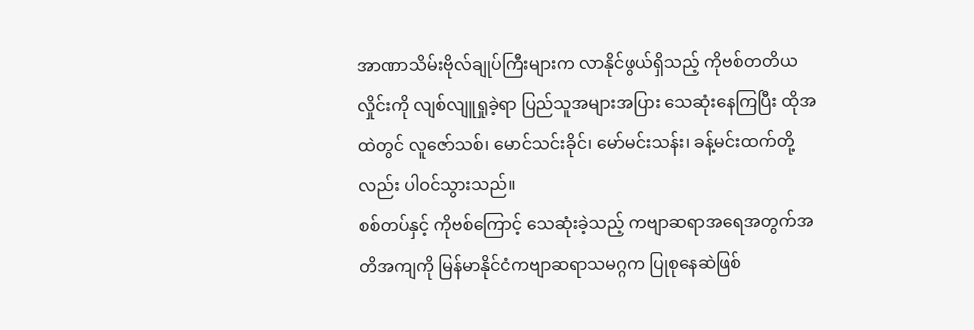အာဏာသိမ်းဗိုလ်ချုပ်ကြီးများက လာနိုင်ဖွယ်ရှိသည့် ကိုဗစ်တတိယလှိုင်းကို လျစ်လျူရှုခဲ့ရာ ပြည်သူအများအပြား သေဆုံးနေကြပြီး ထိုအထဲတွင် လူဇော်သစ်၊ မောင်သင်းခိုင်၊ မော်မင်းသန်း၊ ခန့်မင်းထက်တို့လည်း ပါဝင်သွားသည်။
စစ်တပ်နှင့် ကိုဗစ်ကြောင့် သေဆုံးခဲ့သည့် ကဗျာဆရာအရေအတွက်အတိအကျကို မြန်မာနိုင်ငံကဗျာဆရာသမဂ္ဂက ပြုစုနေဆဲဖြစ်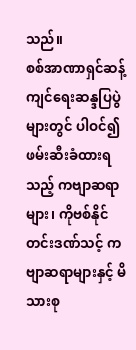သည်။
စစ်အာဏာရှင်ဆန့်ကျင်ရေးဆန္ဒပြပွဲများတွင် ပါဝင်၍ ဖမ်းဆီးခံထားရသည့် ကဗျာဆရာများ၊ ကိုဗစ်နိုင်တင်းဒဏ်သင့် ကဗျာဆရာများနှင့် မိသားစု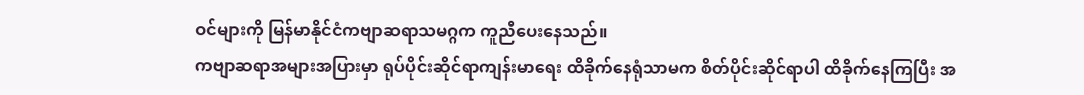ဝင်များကို မြန်မာနိုင်ငံကဗျာဆရာသမဂ္ဂက ကူညီပေးနေသည်။
ကဗျာဆရာအများအပြားမှာ ရုပ်ပိုင်းဆိုင်ရာကျန်းမာရေး ထိခိုက်နေရုံသာမက စိတ်ပိုင်းဆိုင်ရာပါ ထိခိုက်နေကြပြီး အ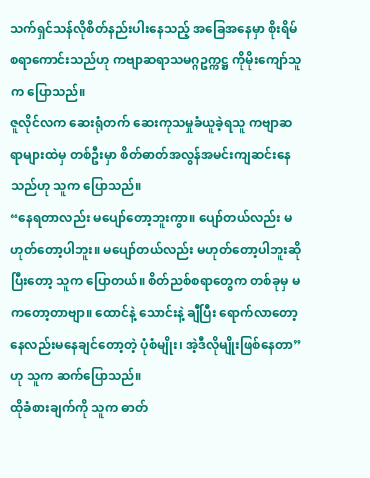သက်ရှင်သန်လိုစိတ်နည်းပါးနေသည့် အခြေအနေမှာ စိုးရိမ်စရာကောင်းသည်ဟု ကဗျာဆရာသမဂ္ဂဥက္ကဋ္ဌ ကိုမိုးကျော်သူက ပြောသည်။
ဇူလိုင်လက ဆေးရုံတက် ဆေးကုသမှုခံယူခဲ့ရသူ ကဗျာဆရာများထဲမှ တစ်ဦးမှာ စိတ်ဓာတ်အလွန်အမင်းကျဆင်းနေသည်ဟု သူက ပြောသည်။
“နေရတာလည်း မပျော်တော့ဘူးကွာ။ ပျော်တယ်လည်း မဟုတ်တော့ပါဘူး။ မပျော်တယ်လည်း မဟုတ်တော့ပါဘူးဆိုပြီးတော့ သူက ပြောတယ်။ စိတ်ညစ်စရာတွေက တစ်ခုမှ မကတော့တာဗျာ။ ထောင်နဲ့ သောင်းနဲ့ ချီပြီး ရောက်လာတော့ နေလည်းမနေချင်တော့တဲ့ ပုံစံမျိုး၊ အဲ့ဒီလိုမျိုးဖြစ်နေတာ” ဟု သူက ဆက်ပြောသည်။
ထိုခံစားချက်ကို သူက ဓာတ်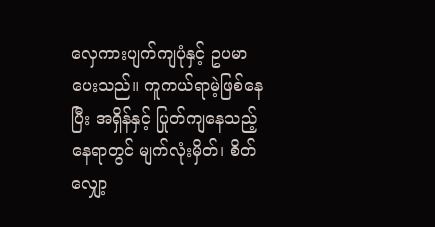လှေကားပျက်ကျပုံနှင့် ဥပမာပေးသည်။ ကူကယ်ရာမဲ့ဖြစ်နေပြီး အရှိန်နှင့် ပြုတ်ကျနေသည့် နေရာတွင် မျက်လုံးမှိတ်၊ စိတ်လျှော့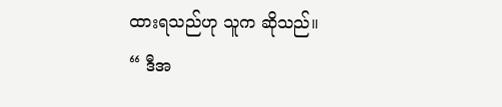ထားရသည်ဟု သူက ဆိုသည်။
“ ဒီအ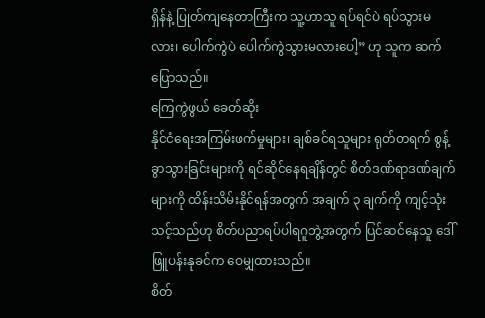ရှိန်နဲ့ ပြုတ်ကျနေတာကြီးက သူ့ဟာသူ ရပ်ရင်ပဲ ရပ်သွားမလား၊ ပေါက်ကွဲပဲ ပေါက်ကွဲသွားမလားပေါ့” ဟု သူက ဆက်ပြောသည်။
ကြေကွဲဖွယ် ခေတ်ဆိုး
နိုင်ငံရေးအကြမ်းဖက်မှုများ၊ ချစ်ခင်ရသူများ ရုတ်တရက် စွန့်ခွာသွားခြင်းများကို ရင်ဆိုင်နေရချိန်တွင် စိတ်ဒဏ်ရာဒဏ်ချက်များကို ထိန်းသိမ်းနိုင်ရန်အတွက် အချက် ၃ ချက်ကို ကျင့်သုံးသင့်သည်ဟု စိတ်ပညာရပ်ပါရဂူဘွဲ့အတွက် ပြင်ဆင်နေသူ ဒေါ်ဖြူပန်းနုခင်က ဝေမျှထားသည်။
စိတ်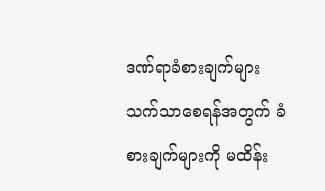ဒဏ်ရာခံစားချက်များ သက်သာစေရန်အတွက် ခံစားချက်များကို မထိန်း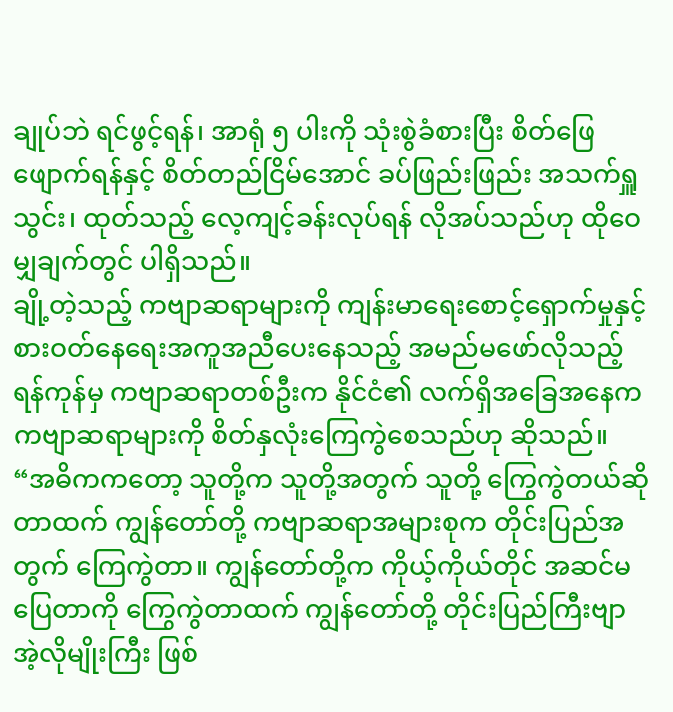ချုပ်ဘဲ ရင်ဖွင့်ရန်၊ အာရုံ ၅ ပါးကို သုံးစွဲခံစားပြီး စိတ်ဖြေဖျောက်ရန်နှင့် စိတ်တည်ငြိမ်အောင် ခပ်ဖြည်းဖြည်း အသက်ရှူသွင်း၊ ထုတ်သည့် လေ့ကျင့်ခန်းလုပ်ရန် လိုအပ်သည်ဟု ထိုဝေမျှချက်တွင် ပါရှိသည်။
ချို့တဲ့သည့် ကဗျာဆရာများကို ကျန်းမာရေးစောင့်ရှောက်မှုနှင့် စားဝတ်နေရေးအကူအညီပေးနေသည့် အမည်မဖော်လိုသည့် ရန်ကုန်မှ ကဗျာဆရာတစ်ဦးက နိုင်ငံ၏ လက်ရှိအခြေအနေက ကဗျာဆရာများကို စိတ်နှလုံးကြေကွဲစေသည်ဟု ဆိုသည်။
“အဓိကကတော့ သူတို့က သူတို့အတွက် သူတို့ ကြွေကွဲတယ်ဆိုတာထက် ကျွန်တော်တို့ ကဗျာဆရာအများစုက တိုင်းပြည်အတွက် ကြေကွဲတာ။ ကျွန်တော်တို့က ကိုယ့်ကိုယ်တိုင် အဆင်မပြေတာကို ကြွေကွဲတာထက် ကျွန်တော်တို့ တိုင်းပြည်ကြီးဗျာ အဲ့လိုမျိုးကြီး ဖြစ်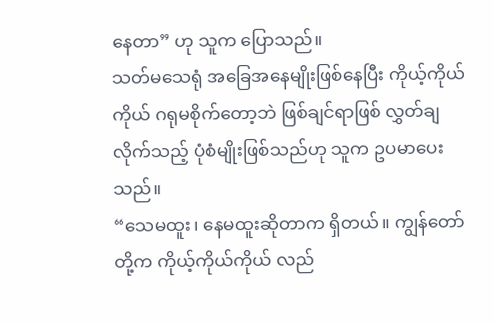နေတာ” ဟု သူက ပြောသည်။
သတ်မသေရုံ အခြေအနေမျိုးဖြစ်နေပြီး ကိုယ့်ကိုယ်ကိုယ် ဂရုမစိုက်တော့ဘဲ ဖြစ်ချင်ရာဖြစ် လွှတ်ချလိုက်သည့် ပုံစံမျိုးဖြစ်သည်ဟု သူက ဥပမာပေးသည်။
“သေမထူး၊ နေမထူးဆိုတာက ရှိတယ်။ ကျွန်တော်တို့က ကိုယ့်ကိုယ်ကိုယ် လည်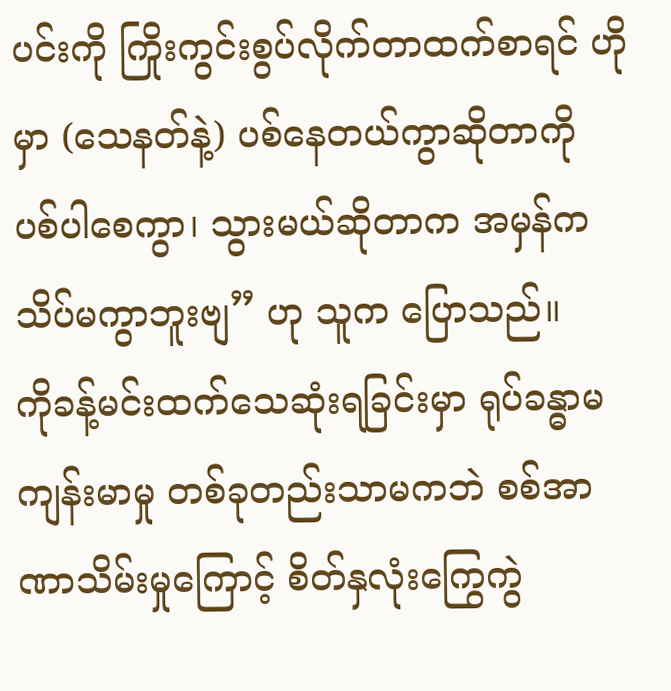ပင်းကို ကြိုးကွင်းစွပ်လိုက်တာထက်စာရင် ဟိုမှာ (သေနတ်နဲ့) ပစ်နေတယ်ကွာဆိုတာကို ပစ်ပါစေကွာ၊ သွားမယ်ဆိုတာက အမှန်က သိပ်မကွာဘူးဗျ” ဟု သူက ပြောသည်။
ကိုခန့်မင်းထက်သေဆုံးရခြင်းမှာ ရုပ်ခန္ဓာမကျန်းမာမှု တစ်ခုတည်းသာမကဘဲ စစ်အာဏာသိမ်းမှုကြောင့် စိတ်နှလုံးကြွေကွဲ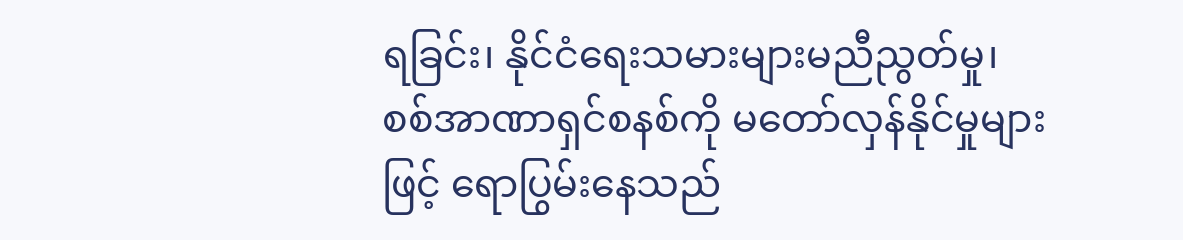ရခြင်း၊ နိုင်ငံရေးသမားများမညီညွတ်မှု၊ စစ်အာဏာရှင်စနစ်ကို မတော်လှန်နိုင်မှုများဖြင့် ရောပြွမ်းနေသည်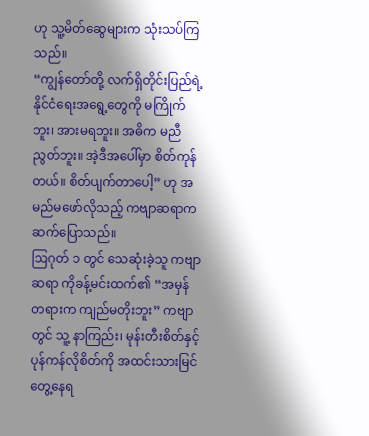ဟု သူ့မိတ်ဆွေများက သုံးသပ်ကြသည်။
“ကျွန်တော်တို့ လက်ရှိတိုင်းပြည်ရဲ့ နိုင်ငံရေးအရွေ့တွေကို မကြိုက်ဘူး၊ အားမရဘူး။ အဓိက မညီညွတ်ဘူး။ အဲ့ဒီအပေါ်မှာ စိတ်ကုန်တယ်။ စိတ်ပျက်တာပေါ့” ဟု အမည်မဖော်လိုသည့် ကဗျာဆရာက ဆက်ပြောသည်။
ဩဂုတ် ၁ တွင် သေဆုံးခဲ့သူ ကဗျာဆရာ ကိုခန့်မင်းထက်၏ “အမှန်တရားက ကျည်မတိုးဘူး” ကဗျာတွင် သူ့ နာကြည်း၊ မုန်းတီးစိတ်နှင့် ပုန်ကန်လိုစိတ်ကို အထင်းသားမြင်တွေ့နေရ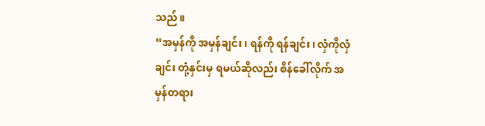သည်။
“အမှန်ကို အမှန်ချင်း၊ ရန်ကို ရန်ချင်း၊ လှံကိုလှံချင်း တုံ့နှင်းမှ ရမယ်ဆိုလည်း စိန်ခေါ်လိုက် အမှန်တရား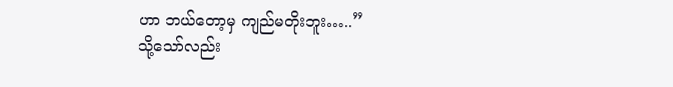ဟာ ဘယ်တော့မှ ကျည်မတိုးဘူး…..”
သို့သော်လည်း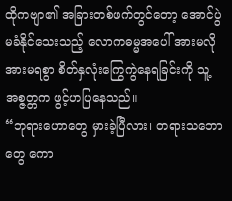ထိုကဗျာ၏ အခြားတစ်ဖက်တွင်တော့ အောင်ပွဲမခံနိုင်သေးသည့် လောကဓမ္မအပေါ် အားမလိုအားမရစွာ စိတ်နှလုံးကြွေကွဲနေရခြင်းကို သူ့အစ္ဇတ္တက ဖွင့်ဟပြနေသည်။
“ဘုရားဟောတွေ မှားခဲ့ပြီလား၊ တရားသဘောတွေ ကော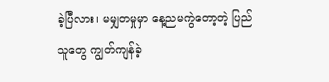ခဲ့ပြီလား၊ မမျှတမှုမှာ နေ့ညမကွဲတော့တဲ့ ပြည်သူတွေ ကျွတ်ကျန်ခဲ့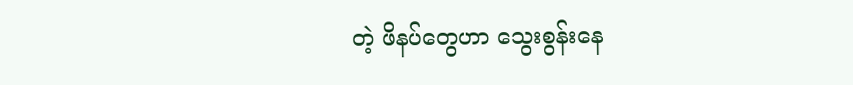တဲ့ ဖိနပ်တွေဟာ သွေးစွန်းနေ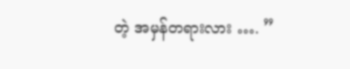တဲ့ အမှန်တရားလား …. ”